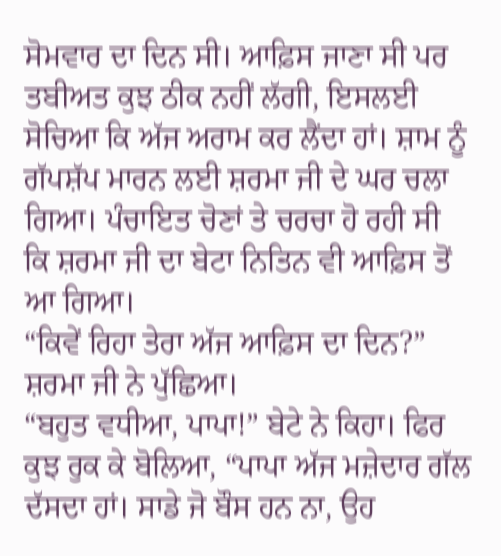ਸੋਮਵਾਰ ਦਾ ਦਿਨ ਸੀ। ਆਫ਼ਿਸ ਜਾਣਾ ਸੀ ਪਰ ਤਬੀਅਤ ਕੁਝ ਠੀਕ ਨਹੀਂ ਲੱਗੀ, ਇਸਲਈ ਸੋਚਿਆ ਕਿ ਅੱਜ ਅਰਾਮ ਕਰ ਲੈਂਦਾ ਹਾਂ। ਸ਼ਾਮ ਨੂੰ ਗੱਪਸ਼ੱਪ ਮਾਰਨ ਲਈ ਸ਼ਰਮਾ ਜੀ ਦੇ ਘਰ ਚਲਾ ਗਿਆ। ਪੰਚਾਇਤ ਚੋਣਾਂ ਤੇ ਚਰਚਾ ਹੋ ਰਹੀ ਸੀ ਕਿ ਸ਼ਰਮਾ ਜੀ ਦਾ ਬੇਟਾ ਨਿਤਿਨ ਵੀ ਆਫ਼ਿਸ ਤੋਂ ਆ ਗਿਆ।
“ਕਿਵੇਂ ਰਿਹਾ ਤੇਰਾ ਅੱਜ ਆਫ਼ਿਸ ਦਾ ਦਿਨ?” ਸ਼ਰਮਾ ਜੀ ਨੇ ਪੁੱਛਿਆ।
“ਬਹੁਤ ਵਧੀਆ, ਪਾਪਾ!” ਬੇਟੇ ਨੇ ਕਿਹਾ। ਫਿਰ ਕੁਝ ਰੁਕ ਕੇ ਬੋਲਿਆ, “ਪਾਪਾ ਅੱਜ ਮਜ਼ੇਦਾਰ ਗੱਲ ਦੱਸਦਾ ਹਾਂ। ਸਾਡੇ ਜੋ ਬੌਸ ਹਨ ਨਾ, ਉਹ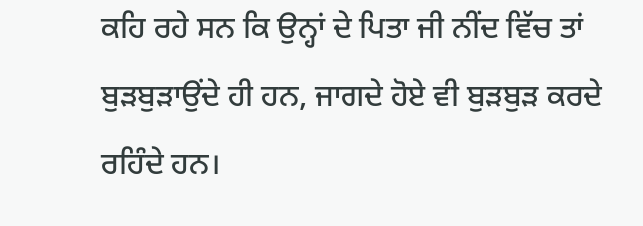ਕਹਿ ਰਹੇ ਸਨ ਕਿ ਉਨ੍ਹਾਂ ਦੇ ਪਿਤਾ ਜੀ ਨੀਂਦ ਵਿੱਚ ਤਾਂ ਬੁੜਬੁੜਾਉਂਦੇ ਹੀ ਹਨ, ਜਾਗਦੇ ਹੋਏ ਵੀ ਬੁੜਬੁੜ ਕਰਦੇ ਰਹਿੰਦੇ ਹਨ।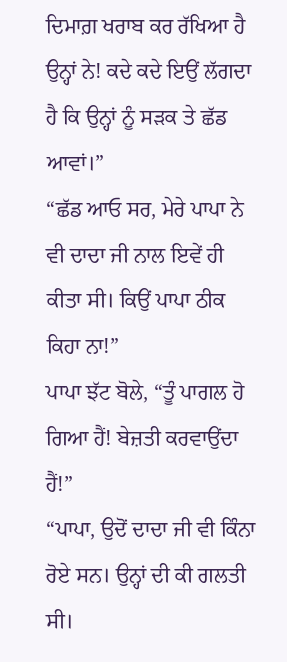ਦਿਮਾਗ਼ ਖਰਾਬ ਕਰ ਰੱਖਿਆ ਹੈ ਉਨ੍ਹਾਂ ਨੇ! ਕਦੇ ਕਦੇ ਇਉਂ ਲੱਗਦਾ ਹੈ ਕਿ ਉਨ੍ਹਾਂ ਨੂੰ ਸੜਕ ਤੇ ਛੱਡ ਆਵਾਂ।”
“ਛੱਡ ਆਓ ਸਰ, ਮੇਰੇ ਪਾਪਾ ਨੇ ਵੀ ਦਾਦਾ ਜੀ ਨਾਲ ਇਵੇਂ ਹੀ ਕੀਤਾ ਸੀ। ਕਿਉਂ ਪਾਪਾ ਠੀਕ ਕਿਹਾ ਨਾ!”
ਪਾਪਾ ਝੱਟ ਬੋਲੇ, “ਤੂੰ ਪਾਗਲ ਹੋ ਗਿਆ ਹੈਂ! ਬੇਜ਼ਤੀ ਕਰਵਾਉਂਦਾ ਹੈਂ!”
“ਪਾਪਾ, ਉਦੋਂ ਦਾਦਾ ਜੀ ਵੀ ਕਿੰਨਾ ਰੋਏ ਸਨ। ਉਨ੍ਹਾਂ ਦੀ ਕੀ ਗਲਤੀ ਸੀ।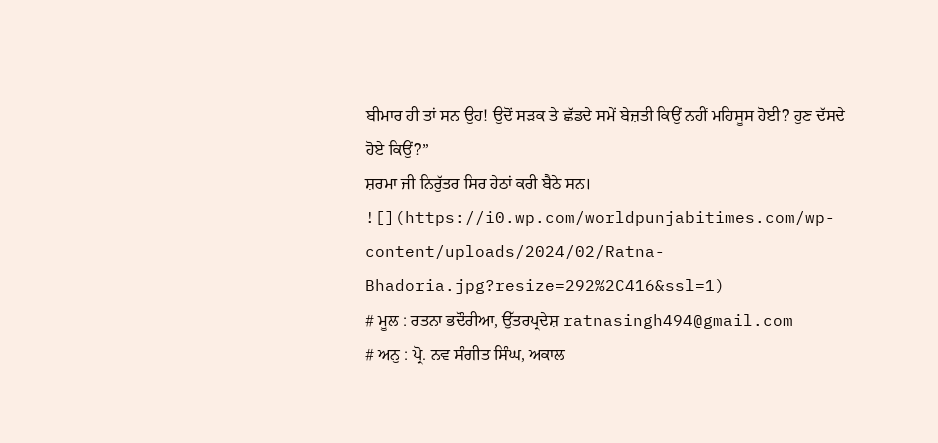ਬੀਮਾਰ ਹੀ ਤਾਂ ਸਨ ਉਹ! ਉਦੋਂ ਸੜਕ ਤੇ ਛੱਡਦੇ ਸਮੇਂ ਬੇਜ਼ਤੀ ਕਿਉਂ ਨਹੀਂ ਮਹਿਸੂਸ ਹੋਈ? ਹੁਣ ਦੱਸਦੇ ਹੋਏ ਕਿਉਂ?”
ਸ਼ਰਮਾ ਜੀ ਨਿਰੁੱਤਰ ਸਿਰ ਹੇਠਾਂ ਕਰੀ ਬੈਠੇ ਸਨ।
![](https://i0.wp.com/worldpunjabitimes.com/wp-content/uploads/2024/02/Ratna-Bhadoria.jpg?resize=292%2C416&ssl=1)
# ਮੂਲ : ਰਤਨਾ ਭਦੌਰੀਆ, ਉੱਤਰਪ੍ਰਦੇਸ਼ ratnasingh494@gmail.com
# ਅਨੁ : ਪ੍ਰੋ. ਨਵ ਸੰਗੀਤ ਸਿੰਘ, ਅਕਾਲ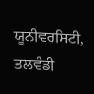ਯੂਨੀਵਰਸਿਟੀ, ਤਲਵੰਡੀ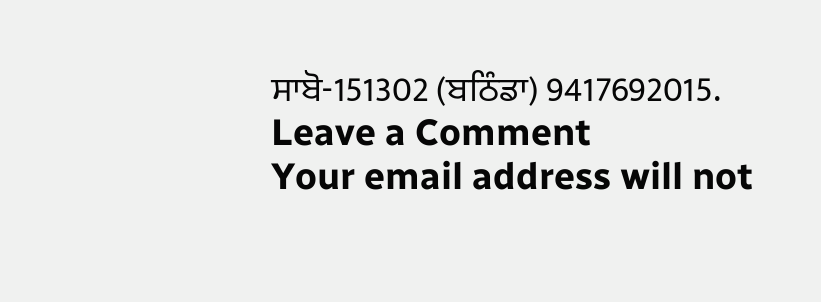ਸਾਬੋ-151302 (ਬਠਿੰਡਾ) 9417692015.
Leave a Comment
Your email address will not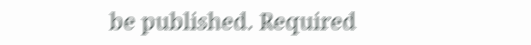be published. Required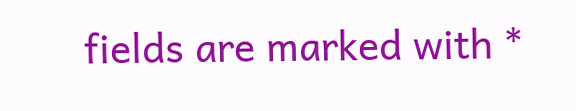fields are marked with *